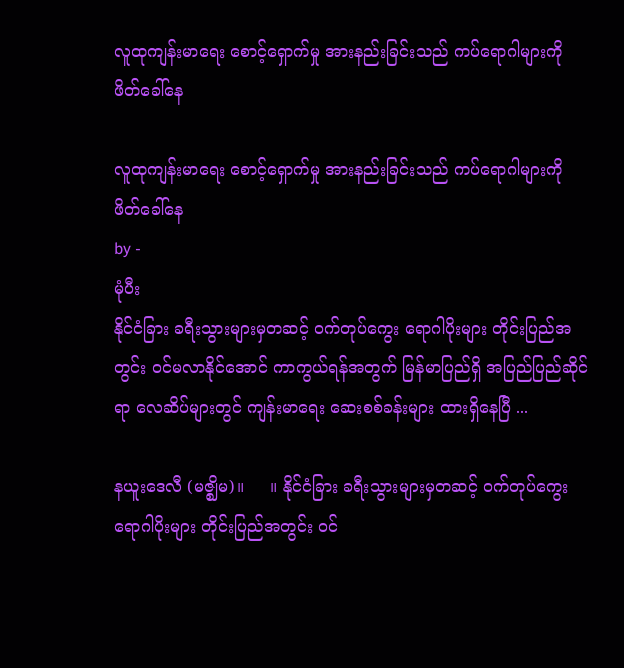လူထုကျန်းမာရေး စောင့်ရှောက်မှု အားနည်းခြင်းသည် ကပ်ရောဂါများကို ဖိတ်ခေါ်နေ

လူထုကျန်းမာရေး စောင့်ရှောက်မှု အားနည်းခြင်းသည် ကပ်ရောဂါများကို ဖိတ်ခေါ်နေ
by -
မုံပီး
နိုင်ငံခြား ခရီးသွားများမှတဆင့် ဝက်တုပ်ကွေး ရောဂါပိုးများ တိုင်းပြည်အတွင်း ဝင်မလာနိုင်အောင် ကာကွယ်ရန်အတွက် မြန်မာပြည်ရှိ အပြည်ပြည်ဆိုင်ရာ လေဆိပ်များတွင် ကျန်းမာရေး ဆေးစစ်ခန်းများ ထားရှိနေပြီ ...

နယူးဒေလီ (မဇ္ဈိမ)။     ။ နိုင်ငံခြား ခရီးသွားများမှတဆင့် ဝက်တုပ်ကွေး ရောဂါပိုးများ တိုင်းပြည်အတွင်း ဝင်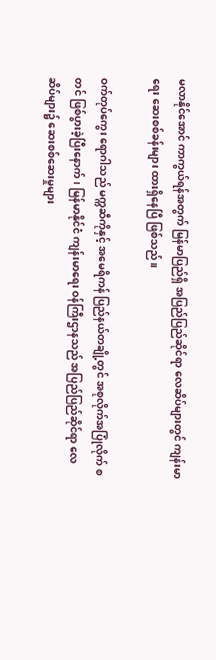မလာနိုင်အောင် ကာကွယ်ရန်အတွက် မြန်မာပြည်ရှိ အပြည်ပြည်ဆိုင်ရာ လေဆိပ်များတွင် ကျန်းမာရေး ဆေးစစ်ခန်းများ ထားရှိနေပြီ ဖြစ်သည်။

ဝက်တုပ်ကွေး ရောဂါသည် မက္ကဆီကိုနှင့် အမေရိကန် ပြည်နယ်တချို့တွင် အစုလိုက်အပြုံလိုက် စတင် ဖြစ်ပွားခဲ့ပြီးနောက်၊ မြန်မာနိုင်ငံ ကျန်းမာရေး ဝန်ကြီးဌာနသည် အပြည်ပြည်ဆိုင်ရာ လေဆိပ်များ၌ ဆေးစစ်ဆေးမှုများ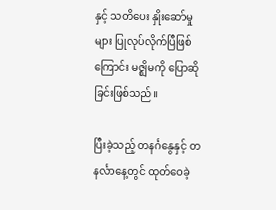နှင့် သတိပေး နှိုးဆော်မှုများ ပြုလုပ်လိုက်ပြီဖြစ်ကြောင်း မဇ္ဈိမကို ပြောဆိုခြင်းဖြစ်သည်။

ပြီးခဲ့သည့် တနင်္ဂနွေနှင့် တနင်္လာနေ့တွင် ထုတ်ဝေခဲ့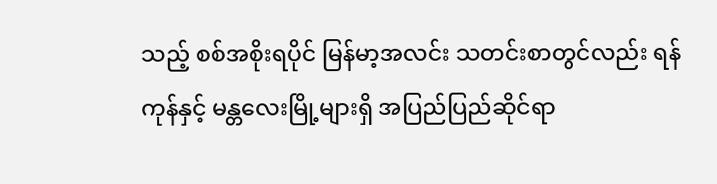သည့် စစ်အစိုးရပိုင် မြန်မာ့အလင်း သတင်းစာတွင်လည်း ရန်ကုန်နှင့် မန္တလေးမြို့များရှိ အပြည်ပြည်ဆိုင်ရာ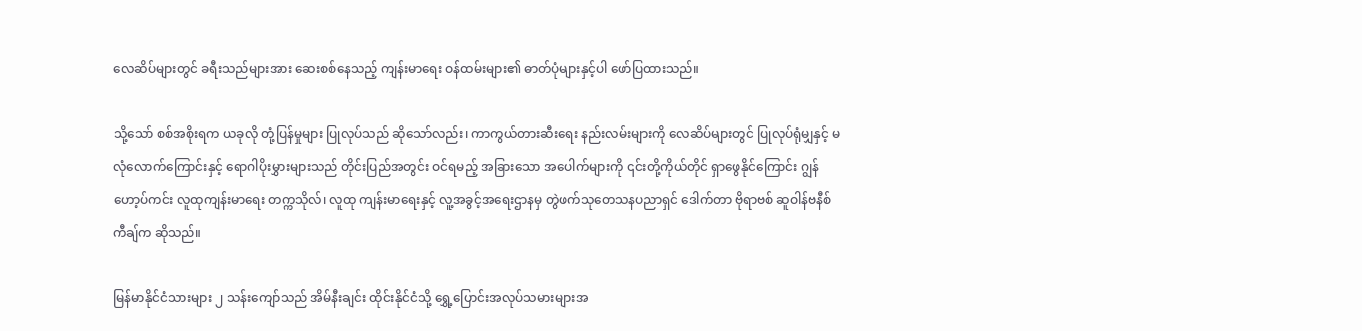လေဆိပ်များတွင် ခရီးသည်များအား ဆေးစစ်နေသည့် ကျန်းမာရေး ဝန်ထမ်းများ၏ ဓာတ်ပုံများနှင့်ပါ ဖော်ပြထားသည်။

သို့သော် စစ်အစိုးရက ယခုလို တုံ့ပြန်မှုများ ပြုလုပ်သည် ဆိုသော်လည်း၊ ကာကွယ်တားဆီးရေး နည်းလမ်းများကို လေဆိပ်များတွင် ပြုလုပ်ရုံမျှနှင့် မလုံလောက်ကြောင်းနှင့် ရောဂါပိုးမွှားများသည် တိုင်းပြည်အတွင်း ဝင်ရမည့် အခြားသော အပေါက်များကို ၎င်းတို့ကိုယ်တိုင် ရှာဖွေနိုင်ကြောင်း ဂျွန်ဟော့ပ်ကင်း လူထုကျန်းမာရေး တက္ကသိုလ်၊ လူထု ကျန်းမာရေးနှင့် လူ့အခွင့်အရေးဌာနမှ တွဲဖက်သုတေသနပညာရှင် ဒေါက်တာ ဗိုရာဗစ် ဆူဝါန်ဗနီစ်ကီချ်က ဆိုသည်။

မြန်မာနိုင်ငံသားများ ၂ သန်းကျော်သည် အိမ်နီးချင်း ထိုင်းနိုင်ငံသို့ ရွှေ့ပြောင်းအလုပ်သမားများအ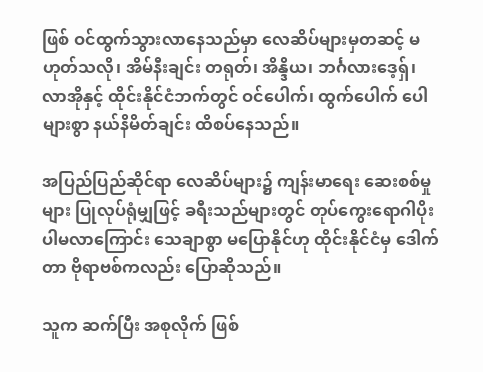ဖြစ် ဝင်ထွက်သွားလာနေသည်မှာ လေဆိပ်များမှတဆင့် မဟုတ်သလို၊ အိမ်နီးချင်း တရုတ်၊ အိန္ဒိယ၊ ဘင်္ဂလားဒေ့ရှ်၊ လာအိုနှင့် ထိုင်းနိုင်ငံဘက်တွင် ဝင်ပေါက်၊ ထွက်ပေါက် ပေါများစွာ နယ်နိမိတ်ချင်း ထိစပ်နေသည်။

အပြည်ပြည်ဆိုင်ရာ လေဆိပ်များ၌ ကျန်းမာရေး ဆေးစစ်မှုများ ပြုလုပ်ရုံမျှဖြင့် ခရီးသည်များတွင် တုပ်ကွေးရောဂါပိုး ပါမလာကြောင်း သေချာစွာ မပြောနိုင်ဟု ထိုင်းနိုင်ငံမှ ဒေါက်တာ ဗိုရာဗစ်ကလည်း ပြောဆိုသည်။

သူက ဆက်ပြီး အစုလိုက် ဖြစ်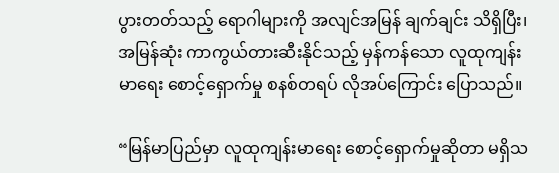ပွားတတ်သည့် ရောဂါများကို အလျင်အမြန် ချက်ချင်း သိရှိပြီး၊ အမြန်ဆုံး ကာကွယ်တားဆီးနိုင်သည့် မှန်ကန်သော လူထုကျန်းမာရေး စောင့်ရှောက်မှု စနစ်တရပ် လိုအပ်ကြောင်း ပြောသည်။

“မြန်မာပြည်မှာ လူထုကျန်းမာရေး စောင့်ရှောက်မှုဆိုတာ မရှိသ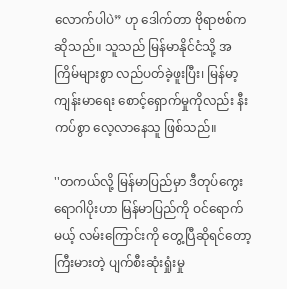လောက်ပါပဲ” ဟု ဒေါက်တာ ဗိုရာဗစ်က ဆိုသည်။ သူသည် မြန်မာနိုင်ငံသို့ အကြိမ်များစွာ လည်ပတ်ခဲ့ဖူးပြီး၊ မြန်မာ့ ကျန်းမာရေး စောင့်ရှောက်မှုကိုလည်း နီးကပ်စွာ လေ့လာနေသူ ဖြစ်သည်။

''တကယ်လို့ မြန်မာပြည်မှာ ဒီတုပ်ကွေးရောဂါပိုးဟာ မြန်မာပြည်ကို ဝင်ရောက်မယ့် လမ်းကြောင်းကို တွေ့ပြီဆိုရင်တော့ ကြီးမားတဲ့ ပျက်စီးဆုံးရှုံးမှု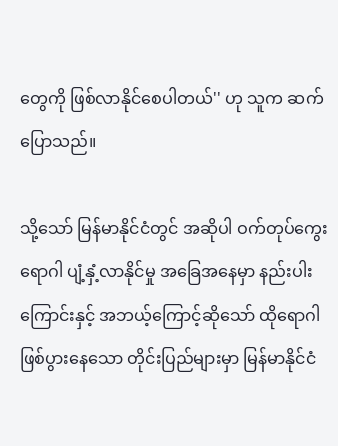တွေကို ဖြစ်လာနိုင်စေပါတယ်'' ဟု သူက ဆက်ပြောသည်။

သို့သော် မြန်မာနိုင်ငံတွင် အဆိုပါ ဝက်တုပ်ကွေးရောဂါ ပျံ့နှံ့လာနိုင်မှု အခြေအနေမှာ နည်းပါးကြောင်းနှင့် အဘယ့်ကြောင့်ဆိုသော် ထိုရောဂါ ဖြစ်ပွားနေသော တိုင်းပြည်များမှာ မြန်မာနိုင်ငံ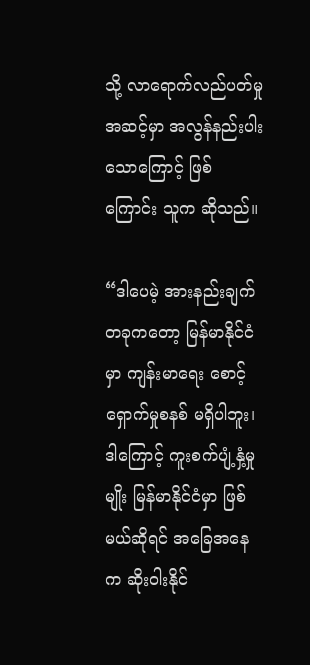သို့ လာရောက်လည်ပတ်မှု အဆင့်မှာ အလွန်နည်းပါးသောကြောင့် ဖြစ်ကြောင်း သူက ဆိုသည်။

“ဒါပေမဲ့ အားနည်းချက်တခုကတော့ မြန်မာနိုင်ငံမှာ ကျန်းမာရေး စောင့်ရှောက်မှုစနစ် မရှိပါဘူး၊ ဒါကြောင့် ကူးစက်ပျံ့နှံ့မှုမျိုး မြန်မာနိုင်ငံမှာ ဖြစ်မယ်ဆိုရင် အခြေအနေက ဆိုးဝါးနိုင်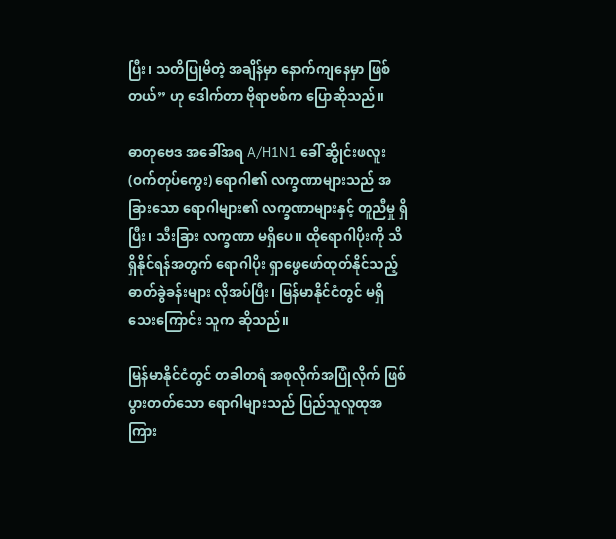ပြီး၊ သတိပြုမိတဲ့ အချိန်မှာ နောက်ကျနေမှာ ဖြစ်တယ်” ဟု ဒေါက်တာ ဗိုရာဗစ်က ပြောဆိုသည်။

ဓာတုဗေဒ အခေါ်အရ A/H1N1 ခေါ် ဆွိုင်းဖလူး (ဝက်တုပ်ကွေး) ရောဂါ၏ လက္ခဏာများသည် အခြားသော ရောဂါများ၏ လက္ခဏာများနှင့် တူညီမှု ရှိပြီး၊ သီးခြား လက္ခဏာ မရှိပေ။ ထိုရောဂါပိုးကို သိရှိနိုင်ရန်အတွက် ရောဂါပိုး ရှာဖွေဖော်ထုတ်နိုင်သည့် ဓာတ်ခွဲခန်းများ လိုအပ်ပြီး၊ မြန်မာနိုင်ငံတွင် မရှိသေးကြောင်း သူက ဆိုသည်။

မြန်မာနိုင်ငံတွင် တခါတရံ အစုလိုက်အပြုံလိုက် ဖြစ်ပွားတတ်သော ရောဂါများသည် ပြည်သူလူထုအကြား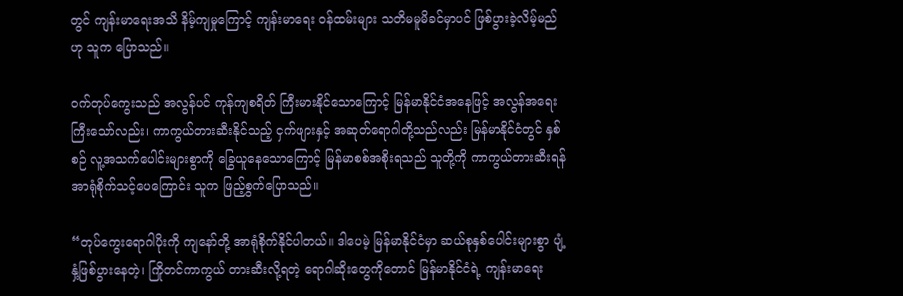တွင် ကျန်းမာရေးအသိ နိမ့်ကျမှုကြောင့် ကျန်းမာရေး ဝန်ထမ်းများ သတိမမူမိခင်မှာပင် ဖြစ်ပွားခဲ့လိမ့်မည်ဟု သူက ပြောသည်။

ဝက်တုပ်ကွေးသည် အလွန်ပင် ကုန်ကျစရိတ် ကြီးမားနိုင်သောကြောင့် မြန်မာနိုင်ငံအနေဖြင့် အလွန်အရေးကြီးသော်လည်း၊ ကာကွယ်တားဆီးနိုင်သည့် ငှက်ဖျားနှင့် အဆုတ်ရောဂါတို့သည်လည်း မြန်မာနိုင်ငံတွင် နှစ်စဉ် လူ့အသက်ပေါင်းများစွာကို ခြွေယူနေသောကြောင့် မြန်မာစစ်အစိုးရသည် သူတို့ကို ကာကွယ်တားဆီးရန် အာရုံစိုက်သင့်ပေကြောင်း သူက ဖြည့်စွက်ပြောသည်။

“တုပ်ကွေးရောဂါပိုးကို ကျနော်တို့ အာရုံစိုက်နိုင်ပါတယ်။ ဒါပေမဲ့ မြန်မာနိုင်ငံမှာ ဆယ်စုနှစ်ပေါင်းများစွာ ပျံ့နှံ့ဖြစ်ပွားနေတဲ့၊ ကြိုတင်ကာကွယ် တားဆီးလို့ရတဲ့ ရောဂါဆိုးတွေကိုတောင် မြန်မာနိုင်ငံရဲ့ ကျန်းမာရေး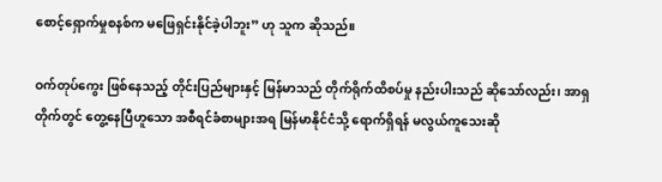စောင့်ရှောက်မှုစနစ်က မဖြေရှင်းနိုင်ခဲ့ပါဘူး” ဟု သူက ဆိုသည်။

ဝက်တုပ်ကွေး ဖြစ်နေသည့် တိုင်းပြည်များနှင့် မြန်မာသည် တိုက်ရိုက်ထိစပ်မှု နည်းပါးသည် ဆိုသော်လည်း၊ အာရှတိုက်တွင် တွေ့နေပြီဟူသော အစီရင်ခံစာများအရ မြန်မာနိုင်ငံသို့ ရောက်ရှိရန် မလွယ်ကူသေးဆို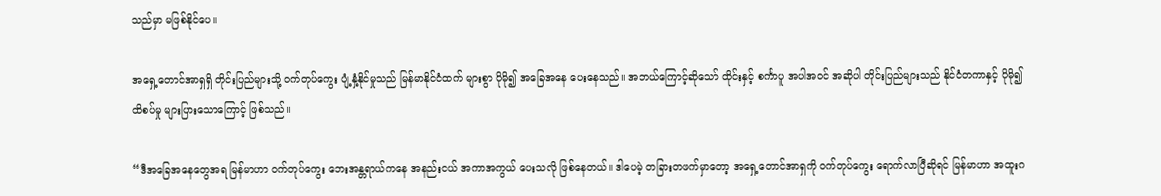သည်မှာ မဖြစ်နိုင်ပေ။

အရှေ့တောင်အာရှရှိ တိုင်းပြည်များသို့ ဝက်တုပ်ကွေး ပျံ့နှံ့နိုင်မှုသည် မြန်မာနိုင်ငံထက် များစွာ ပိုမို၍ အခြေအနေ ပေးနေသည်။ အဘယ်ကြောင့်ဆိုသော် ထိုင်းနှင့် စင်္ကာပူ အပါအဝင် အဆိုပါ တိုင်းပြည်များသည် နိုင်ငံတကာနှင့် ပိုမို၍ ထိစပ်မှု များပြားသောကြောင့် ဖြစ်သည်။

“ဒီအခြေအနေတွေအရ မြန်မာဟာ ဝက်တုပ်ကွေး ဘေးအန္တရာယ်ကနေ အနည်းငယ် အကာအကွယ် ပေးသလို ဖြစ်နေတယ်။ ဒါပေမဲ့ တခြားတဖက်မှာတော့ အရှေ့တောင်အာရှကို ဝက်တုပ်ကွေး ရောက်လာပြီဆိုရင် မြန်မာဟာ အထူးဂ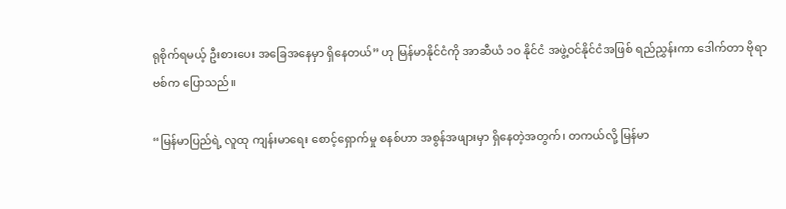ရုစိုက်ရမယ့် ဦးစားပေး အခြေအနေမှာ ရှိနေတယ်” ဟု မြန်မာနိုင်ငံကို အာဆီယံ ၁ဝ နိုင်ငံ အဖွဲ့ဝင်နိုင်ငံအဖြစ် ရည်ညွှန်းကာ ဒေါက်တာ ဗိုရာဗစ်က ပြောသည်။

“မြန်မာပြည်ရဲ့ လူထု ကျန်းမာရေး စောင့်ရှောက်မှု စနစ်ဟာ အစွန်အဖျားမှာ ရှိနေတဲ့အတွက်၊ တကယ်လို့ မြန်မာ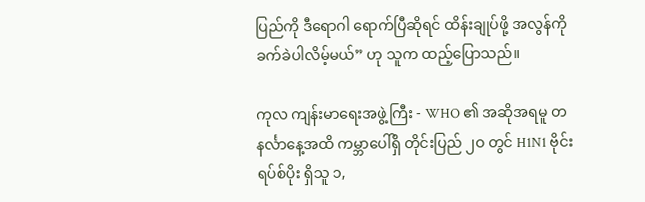ပြည်ကို ဒီရောဂါ ရောက်ပြီဆိုရင် ထိန်းချုပ်ဖို့ အလွန်ကို ခက်ခဲပါလိမ့်မယ်” ဟု သူက ထည့်ပြောသည်။

ကုလ ကျန်းမာရေးအဖွဲ့ကြီး - WHO ၏ အဆိုအရမူ တနင်္လာနေ့အထိ ကမ္ဘာပေါ်ရှိ တိုင်းပြည် ၂ဝ တွင် H1N1 ဗိုင်းရပ်စ်ပိုး ရှိသူ ၁,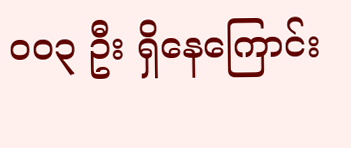ဝဝ၃ ဦး ရှိနေကြောင်း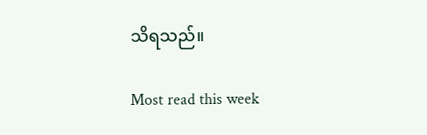သိရသည်။

Most read this week